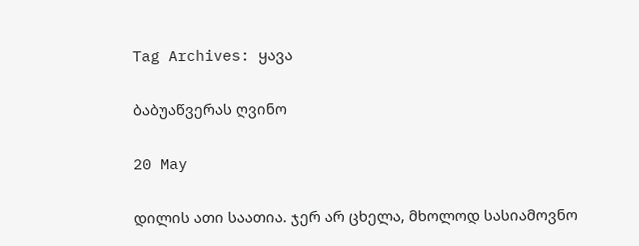Tag Archives: ყავა

ბაბუაწვერას ღვინო

20 May

დილის ათი საათია. ჯერ არ ცხელა, მხოლოდ სასიამოვნო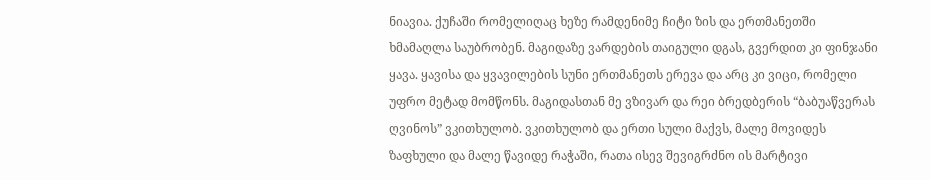ნიავია. ქუჩაში რომელიღაც ხეზე რამდენიმე ჩიტი ზის და ერთმანეთში ხმამაღლა საუბრობენ. მაგიდაზე ვარდების თაიგული დგას, გვერდით კი ფინჯანი ყავა. ყავისა და ყვავილების სუნი ერთმანეთს ერევა და არც კი ვიცი, რომელი უფრო მეტად მომწონს. მაგიდასთან მე ვზივარ და რეი ბრედბერის “ბაბუაწვერას ღვინოს” ვკითხულობ. ვკითხულობ და ერთი სული მაქვს, მალე მოვიდეს ზაფხული და მალე წავიდე რაჭაში, რათა ისევ შევიგრძნო ის მარტივი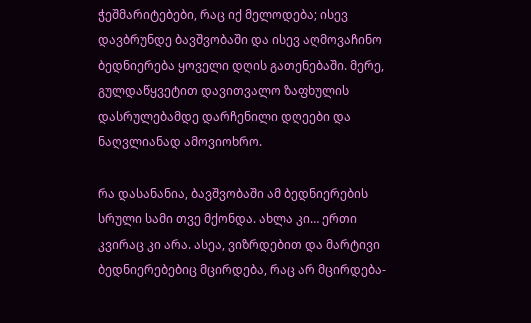ჭეშმარიტებები, რაც იქ მელოდება; ისევ დავბრუნდე ბავშვობაში და ისევ აღმოვაჩინო ბედნიერება ყოველი დღის გათენებაში. მერე, გულდაწყვეტით დავითვალო ზაფხულის დასრულებამდე დარჩენილი დღეები და ნაღვლიანად ამოვიოხრო.

რა დასანანია, ბავშვობაში ამ ბედნიერების სრული სამი თვე მქონდა. ახლა კი… ერთი კვირაც კი არა. ასეა, ვიზრდებით და მარტივი ბედნიერებებიც მცირდება, რაც არ მცირდება-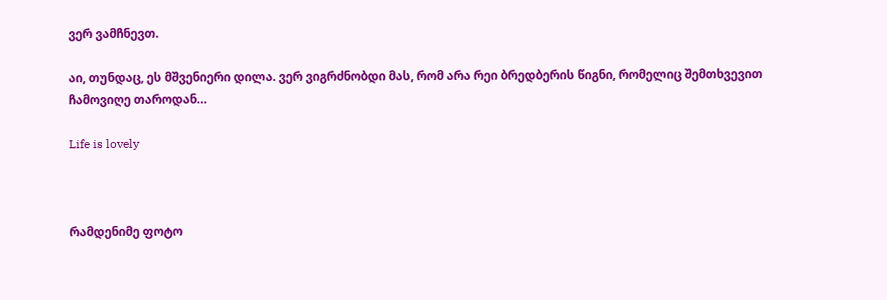ვერ ვამჩნევთ.

აი, თუნდაც, ეს მშვენიერი დილა. ვერ ვიგრძნობდი მას, რომ არა რეი ბრედბერის წიგნი, რომელიც შემთხვევით ჩამოვიღე თაროდან…

Life is lovely



რამდენიმე ფოტო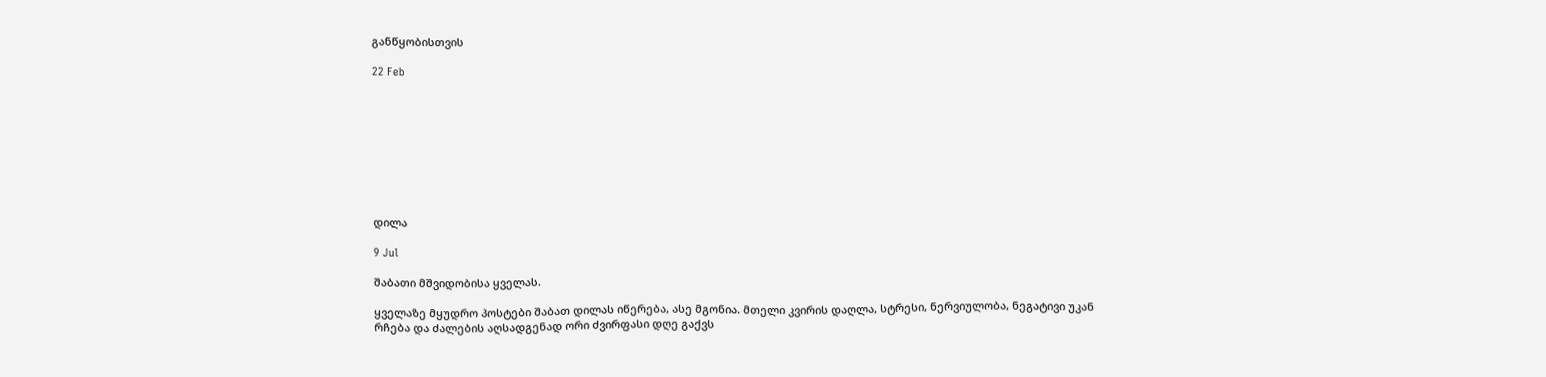განწყობისთვის

22 Feb









დილა

9 Jul

შაბათი მშვიდობისა ყველას.

ყველაზე მყუდრო პოსტები შაბათ დილას იწერება, ასე მგონია. მთელი კვირის დაღლა, სტრესი, ნერვიულობა, ნეგატივი უკან რჩება და ძალების აღსადგენად ორი ძვირფასი დღე გაქვს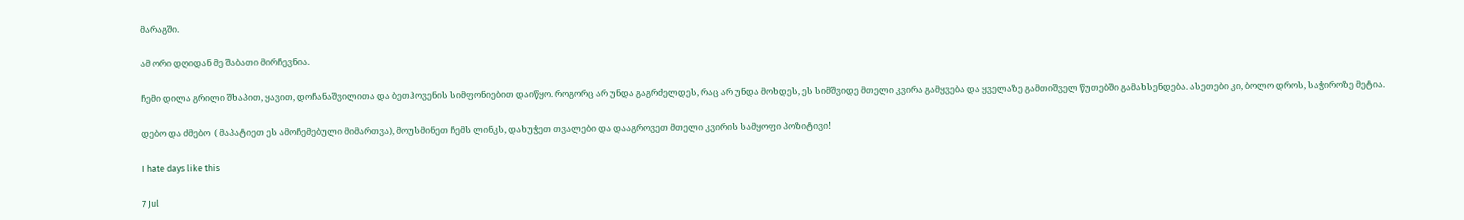მარაგში.

ამ ორი დღიდან მე შაბათი მირჩევნია.

ჩემი დილა გრილი შხაპით, ყავით, დოჩანაშვილითა და ბეთჰოვენის სიმფონიებით დაიწყო. როგორც არ უნდა გაგრძელდეს, რაც არ უნდა მოხდეს, ეს სიმშვიდე მთელი კვირა გამყვება და ყველაზე გამთიშველ წუთებში გამახსენდება. ასეთები კი, ბოლო დროს, საჭიროზე მეტია.

დებო და ძმებო  ( მაპატიეთ ეს ამოჩემებული მიმართვა), მოუსმინეთ ჩემს ლინკს, დახუჭეთ თვალები და დააგროვეთ მთელი კვირის სამყოფი პოზიტივი!

I hate days like this

7 Jul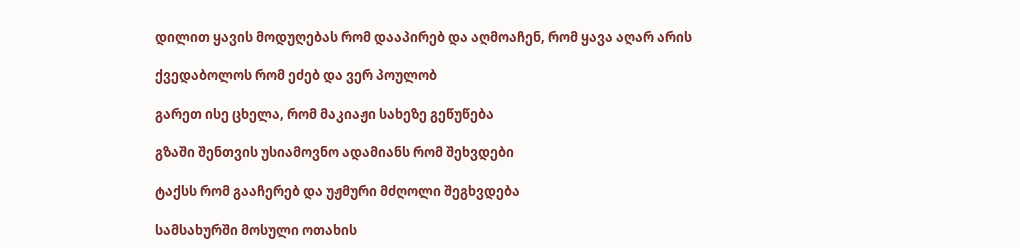დილით ყავის მოდუღებას რომ დააპირებ და აღმოაჩენ, რომ ყავა აღარ არის

ქვედაბოლოს რომ ეძებ და ვერ პოულობ

გარეთ ისე ცხელა, რომ მაკიაჟი სახეზე გეწუწება

გზაში შენთვის უსიამოვნო ადამიანს რომ შეხვდები

ტაქსს რომ გააჩერებ და უჟმური მძღოლი შეგხვდება

სამსახურში მოსული ოთახის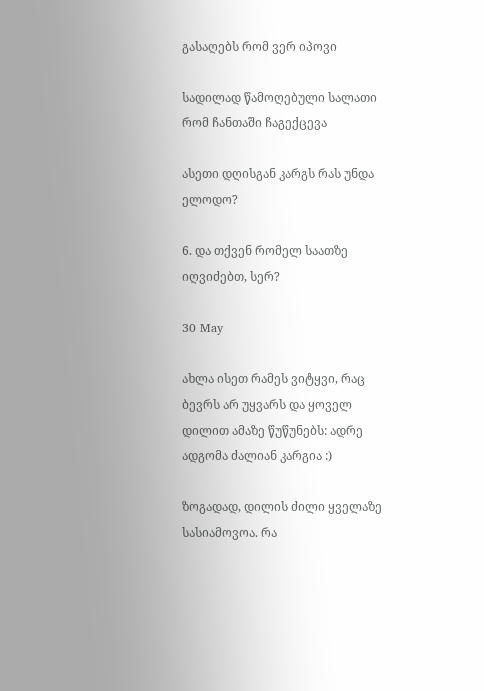გასაღებს რომ ვერ იპოვი

სადილად წამოღებული სალათი რომ ჩანთაში ჩაგექცევა

ასეთი დღისგან კარგს რას უნდა ელოდო?

6. და თქვენ რომელ საათზე იღვიძებთ, სერ?

30 May

ახლა ისეთ რამეს ვიტყვი, რაც ბევრს არ უყვარს და ყოველ დილით ამაზე წუწუნებს: ადრე ადგომა ძალიან კარგია :)

ზოგადად, დილის ძილი ყველაზე სასიამოვოა. რა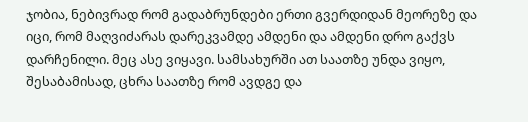ჯობია, ნებივრად რომ გადაბრუნდები ერთი გვერდიდან მეორეზე და იცი, რომ მაღვიძარას დარეკვამდე ამდენი და ამდენი დრო გაქვს დარჩენილი. მეც ასე ვიყავი. სამსახურში ათ საათზე უნდა ვიყო, შესაბამისად, ცხრა საათზე რომ ავდგე და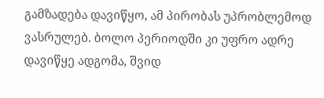გამზადება დავიწყო, ამ პირობას უპრობლემოდ ვასრულებ. ბოლო პერიოდში კი უფრო ადრე დავიწყე ადგომა, შვიდ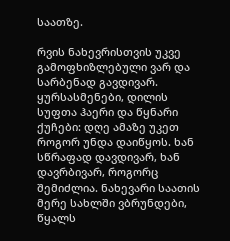საათზე.

რვის ნახევრისთვის უკვე გამოფხიზლებული ვარ და სარბენად გავდივარ. ყურსასმენები, დილის სუფთა ჰაერი და წყნარი ქუჩები: დღე ამაზე უკეთ როგორ უნდა დაიწყოს. ხან სწრაფად დავდივარ, ხან დავრბივარ, როგორც შემიძლია. ნახევარი საათის მერე სახლში ვბრუნდები, წყალს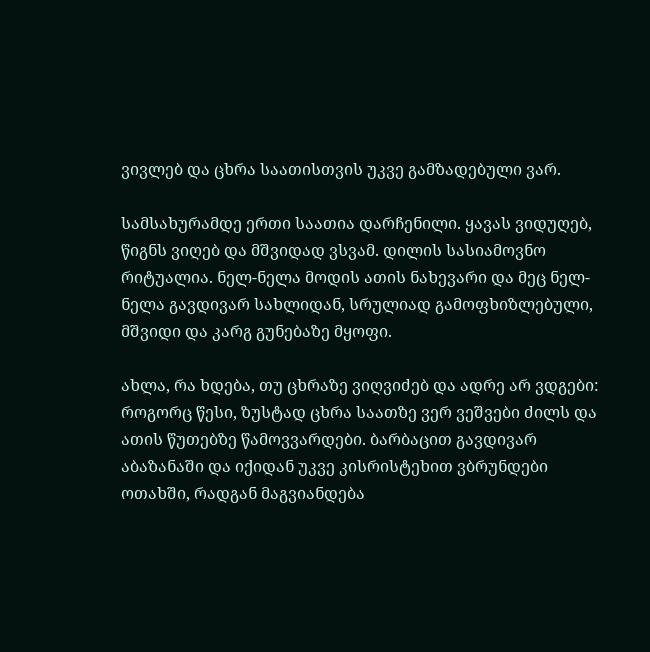ვივლებ და ცხრა საათისთვის უკვე გამზადებული ვარ.

სამსახურამდე ერთი საათია დარჩენილი. ყავას ვიდუღებ, წიგნს ვიღებ და მშვიდად ვსვამ. დილის სასიამოვნო რიტუალია. ნელ-ნელა მოდის ათის ნახევარი და მეც ნელ-ნელა გავდივარ სახლიდან, სრულიად გამოფხიზლებული, მშვიდი და კარგ გუნებაზე მყოფი.

ახლა, რა ხდება, თუ ცხრაზე ვიღვიძებ და ადრე არ ვდგები: როგორც წესი, ზუსტად ცხრა საათზე ვერ ვეშვები ძილს და ათის წუთებზე წამოვვარდები. ბარბაცით გავდივარ აბაზანაში და იქიდან უკვე კისრისტეხით ვბრუნდები ოთახში, რადგან მაგვიანდება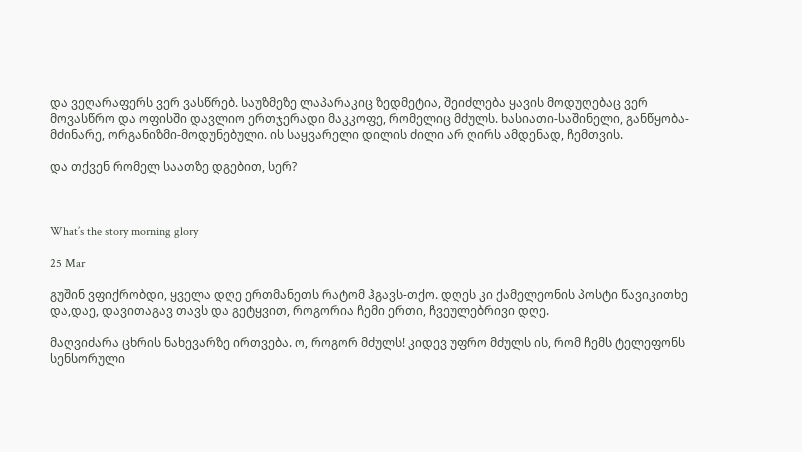და ვეღარაფერს ვერ ვასწრებ. საუზმეზე ლაპარაკიც ზედმეტია, შეიძლება ყავის მოდუღებაც ვერ მოვასწრო და ოფისში დავლიო ერთჯერადი მაკკოფე, რომელიც მძულს. ხასიათი-საშინელი, განწყობა-მძინარე, ორგანიზმი-მოდუნებული. ის საყვარელი დილის ძილი არ ღირს ამდენად, ჩემთვის.

და თქვენ რომელ საათზე დგებით, სერ?



What’s the story morning glory

25 Mar

გუშინ ვფიქრობდი, ყველა დღე ერთმანეთს რატომ ჰგავს-თქო. დღეს კი ქამელეონის პოსტი წავიკითხე და,დაე, დავითაგავ თავს და გეტყვით, როგორია ჩემი ერთი, ჩვეულებრივი დღე.

მაღვიძარა ცხრის ნახევარზე ირთვება. ო, როგორ მძულს! კიდევ უფრო მძულს ის, რომ ჩემს ტელეფონს სენსორული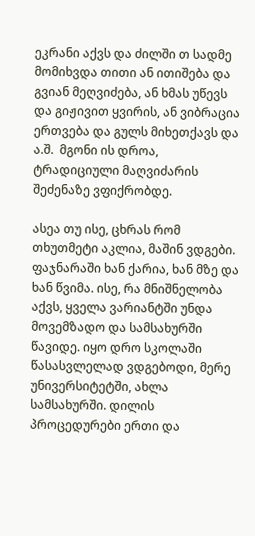ეკრანი აქვს და ძილში თ სადმე მომიხვდა თითი ან ითიშება და გვიან მეღვიძება, ან ხმას უწევს და გიჟივით ყვირის, ან ვიბრაცია ერთვება და გულს მიხეთქავს და ა.შ.  მგონი ის დროა, ტრადიციული მაღვიძარის შეძენაზე ვფიქრობდე.

ასეა თუ ისე, ცხრას რომ თხუთმეტი აკლია, მაშინ ვდგები. ფაჯნარაში ხან ქარია, ხან მზე და  ხან წვიმა. ისე, რა მნიშნელობა აქვს, ყველა ვარიანტში უნდა მოვემზადო და სამსახურში წავიდე. იყო დრო სკოლაში წასასვლელად ვდგებოდი, მერე უნივერსიტეტში, ახლა სამსახურში. დილის პროცედურები ერთი და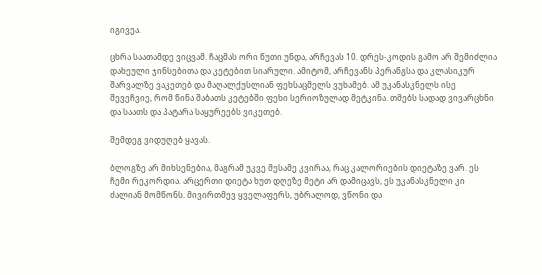იგივეა.

ცხრა საათამდე ვიცვამ. ჩაცმას ორი წუთი უნდა, არჩევას 10. დრეს-კოდის გამო არ შემიძლია დახეული ჯინსებითა და კეტებით სიარული. ამიტომ, არჩევანს პერანგსა და კლასიკურ შარვალზე ვაკეთებ და მაღალქუსლიან ფეხსაცმელს ვუხამებ. ამ უკანასკნელს ისე შევეჩვიე, რომ წინა შაბათს კეტებში ფეხი სერიოზულად მეტკინა. თმებს სადად ვივარცხნი და საათს და პატარა საყურეებს ვიკეთებ.

შემდეგ ვიდუღებ ყავას.

ბლოგზე არ მიხსენებია, მაგრამ უკვე მესამე კვირაა, რაც კალორიების დიეტაზე ვარ. ეს ჩემი რეკორდია. არცერთი დიეტა ხუთ დღეზე მეტი არ დამიცავს, ეს უკანასკნელი კი ძალიან მომწონს. მივირთმევ ყველაფერს, უბრალოდ, ვწონი და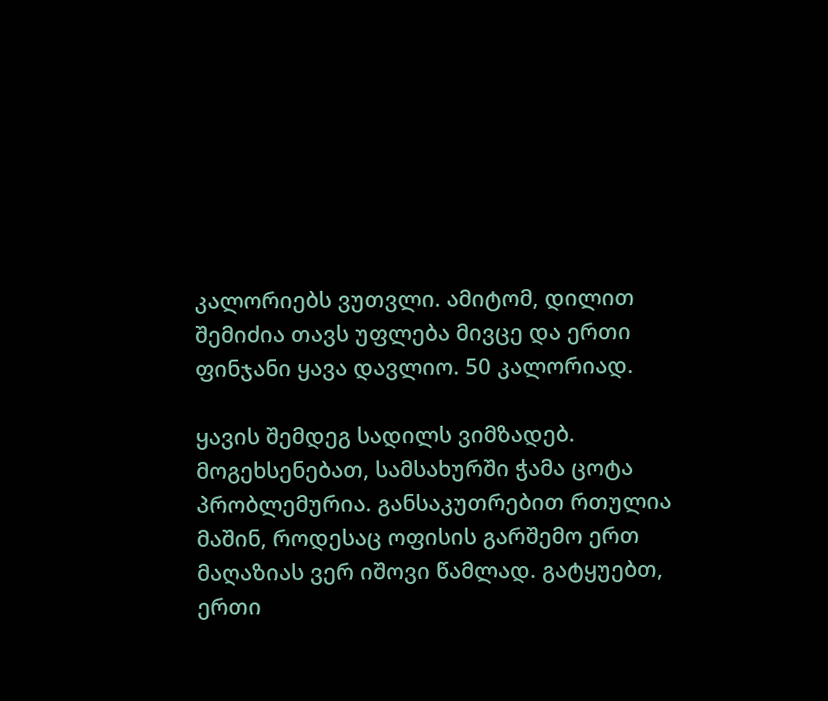კალორიებს ვუთვლი. ამიტომ, დილით შემიძია თავს უფლება მივცე და ერთი ფინჯანი ყავა დავლიო. 50 კალორიად.

ყავის შემდეგ სადილს ვიმზადებ. მოგეხსენებათ, სამსახურში ჭამა ცოტა პრობლემურია. განსაკუთრებით რთულია მაშინ, როდესაც ოფისის გარშემო ერთ მაღაზიას ვერ იშოვი წამლად. გატყუებთ, ერთი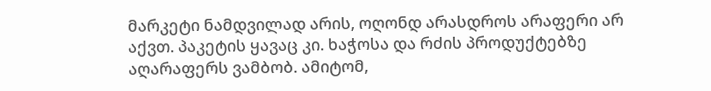მარკეტი ნამდვილად არის, ოღონდ არასდროს არაფერი არ აქვთ. პაკეტის ყავაც კი. ხაჭოსა და რძის პროდუქტებზე აღარაფერს ვამბობ. ამიტომ,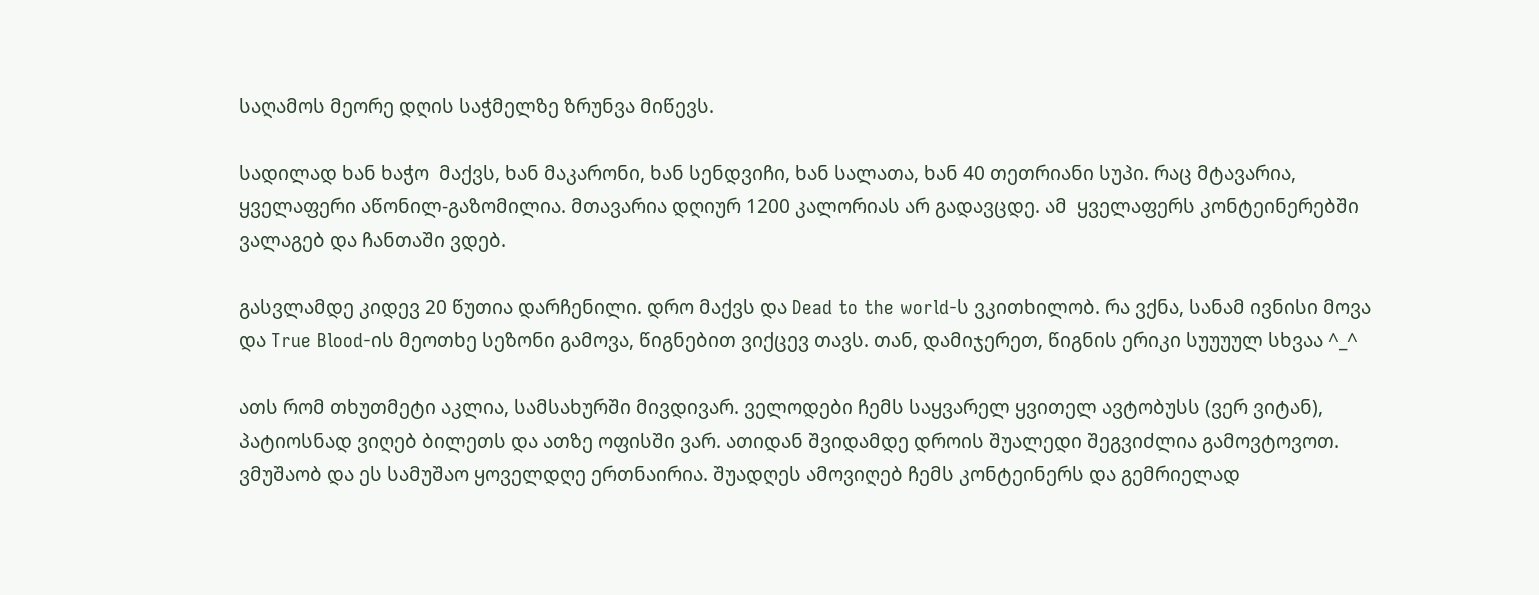საღამოს მეორე დღის საჭმელზე ზრუნვა მიწევს.

სადილად ხან ხაჭო  მაქვს, ხან მაკარონი, ხან სენდვიჩი, ხან სალათა, ხან 40 თეთრიანი სუპი. რაც მტავარია, ყველაფერი აწონილ-გაზომილია. მთავარია დღიურ 1200 კალორიას არ გადავცდე. ამ  ყველაფერს კონტეინერებში ვალაგებ და ჩანთაში ვდებ.

გასვლამდე კიდევ 20 წუთია დარჩენილი. დრო მაქვს და Dead to the world-ს ვკითხილობ. რა ვქნა, სანამ ივნისი მოვა და True Blood-ის მეოთხე სეზონი გამოვა, წიგნებით ვიქცევ თავს. თან, დამიჯერეთ, წიგნის ერიკი სუუუულ სხვაა ^_^

ათს რომ თხუთმეტი აკლია, სამსახურში მივდივარ. ველოდები ჩემს საყვარელ ყვითელ ავტობუსს (ვერ ვიტან), პატიოსნად ვიღებ ბილეთს და ათზე ოფისში ვარ. ათიდან შვიდამდე დროის შუალედი შეგვიძლია გამოვტოვოთ. ვმუშაობ და ეს სამუშაო ყოველდღე ერთნაირია. შუადღეს ამოვიღებ ჩემს კონტეინერს და გემრიელად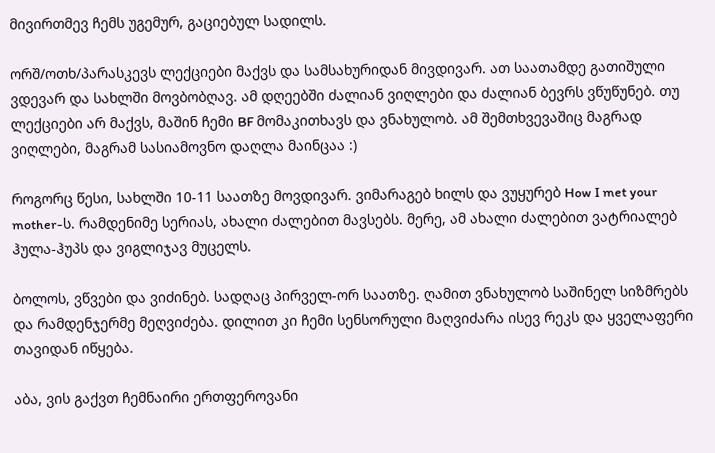მივირთმევ ჩემს უგემურ, გაციებულ სადილს.

ორშ/ოთხ/პარასკევს ლექციები მაქვს და სამსახურიდან მივდივარ. ათ საათამდე გათიშული ვდევარ და სახლში მოვბობღავ. ამ დღეებში ძალიან ვიღლები და ძალიან ბევრს ვწუწუნებ. თუ ლექციები არ მაქვს, მაშინ ჩემი BF მომაკითხავს და ვნახულობ. ამ შემთხვევაშიც მაგრად ვიღლები, მაგრამ სასიამოვნო დაღლა მაინცაა :)

როგორც წესი, სახლში 10-11 საათზე მოვდივარ. ვიმარაგებ ხილს და ვუყურებ How I met your mother-ს. რამდენიმე სერიას, ახალი ძალებით მავსებს. მერე, ამ ახალი ძალებით ვატრიალებ ჰულა-ჰუპს და ვიგლიჯავ მუცელს.

ბოლოს, ვწვები და ვიძინებ. სადღაც პირველ-ორ საათზე. ღამით ვნახულობ საშინელ სიზმრებს და რამდენჯერმე მეღვიძება. დილით კი ჩემი სენსორული მაღვიძარა ისევ რეკს და ყველაფერი თავიდან იწყება.

აბა, ვის გაქვთ ჩემნაირი ერთფეროვანი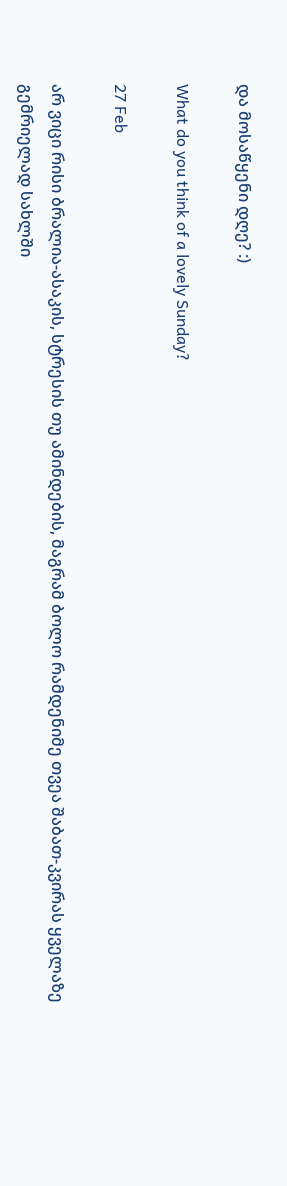და მოსაწყენი დღე? :)

What do you think of a lovely Sunday?

27 Feb

არ ვიცი რისი ბრალია-ასაკის, სტრესის თუ ამინდების, მაგრამ ბოლო რამდენიმე თვეა შაბათ-კვირას ყველაზე გემრიელად სახლში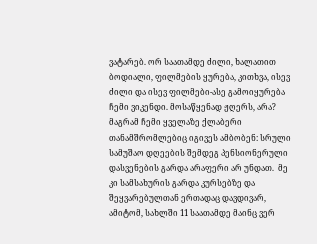ვატარებ. ორ საათამდე ძილი, ხალათით ბოდიალი, ფილმების ყურება, კითხვა, ისევ ძილი და ისევ ფილმები-ასე გამოიყურება ჩემი ვიკენდი. მოსაწყენად ჟღერს, არა? მაგრამ ჩემი ყველაზე ქლაბერი თანამშრომლებიც იგივეს ამბობენ: სრული სამუშაო დღეების შემდეგ პენსიონერული დასვენების გარდა არაფერი არ უნდათ.  მე კი სამსახურის გარდა კურსებზე და შეყვარებულთან ერთადაც დავდივარ, ამიტომ, სახლში 11 საათამდე მაინც ვერ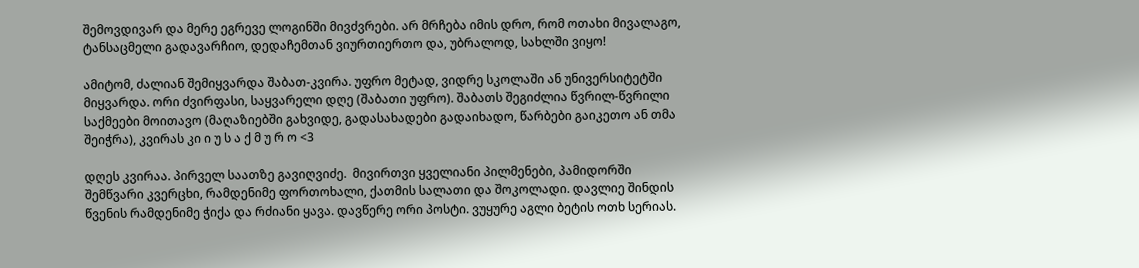შემოვდივარ და მერე ეგრევე ლოგინში მივძვრები. არ მრჩება იმის დრო, რომ ოთახი მივალაგო, ტანსაცმელი გადავარჩიო, დედაჩემთან ვიურთიერთო და, უბრალოდ, სახლში ვიყო!

ამიტომ, ძალიან შემიყვარდა შაბათ-კვირა. უფრო მეტად, ვიდრე სკოლაში ან უნივერსიტეტში მიყვარდა. ორი ძვირფასი, საყვარელი დღე (შაბათი უფრო). შაბათს შეგიძლია წვრილ-წვრილი საქმეები მოითავო (მაღაზიებში გახვიდე, გადასახადები გადაიხადო, წარბები გაიკეთო ან თმა შეიჭრა), კვირას კი ი უ ს ა ქ მ უ რ ო <3

დღეს კვირაა. პირველ საათზე გავიღვიძე.  მივირთვი ყველიანი პილმენები, პამიდორში შემწვარი კვერცხი, რამდენიმე ფორთოხალი, ქათმის სალათი და შოკოლადი. დავლიე შინდის წვენის რამდენიმე ჭიქა და რძიანი ყავა. დავწერე ორი პოსტი. ვუყურე აგლი ბეტის ოთხ სერიას.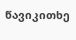წავიკითხე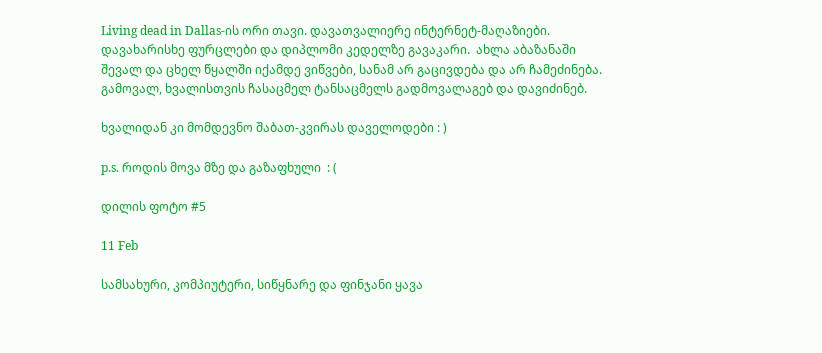Living dead in Dallas-ის ორი თავი. დავათვალიერე ინტერნეტ-მაღაზიები. დავახარისხე ფურცლები და დიპლომი კედელზე გავაკარი.  ახლა აბაზანაში შევალ და ცხელ წყალში იქამდე ვიწვები, სანამ არ გაცივდება და არ ჩამეძინება. გამოვალ, ხვალისთვის ჩასაცმელ ტანსაცმელს გადმოვალაგებ და დავიძინებ.

ხვალიდან კი მომდევნო შაბათ-კვირას დაველოდები : )

p.s. როდის მოვა მზე და გაზაფხული  : (

დილის ფოტო #5

11 Feb

სამსახური, კომპიუტერი, სიწყნარე და ფინჯანი ყავა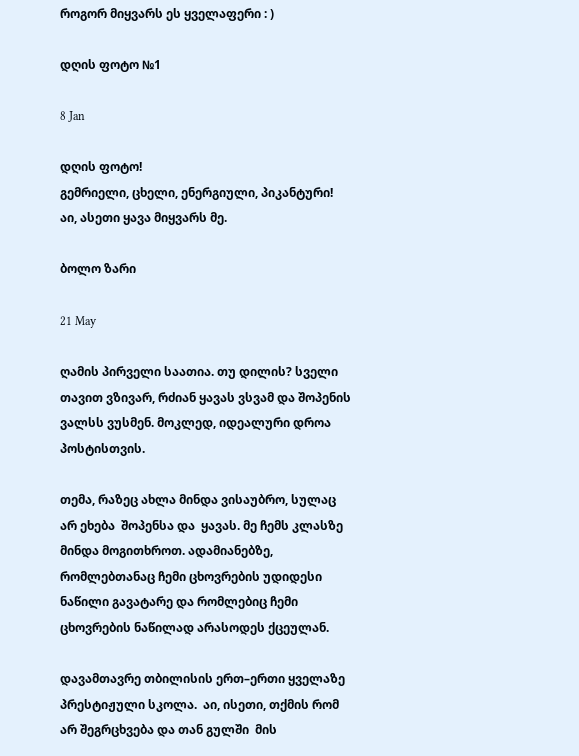როგორ მიყვარს ეს ყველაფერი : )

დღის ფოტო №1

8 Jan

დღის ფოტო!
გემრიელი, ცხელი, ენერგიული, პიკანტური!
აი, ასეთი ყავა მიყვარს მე.

ბოლო ზარი

21 May

ღამის პირველი საათია. თუ დილის? სველი თავით ვზივარ, რძიან ყავას ვსვამ და შოპენის ვალსს ვუსმენ. მოკლედ, იდეალური დროა პოსტისთვის.

თემა, რაზეც ახლა მინდა ვისაუბრო, სულაც არ ეხება  შოპენსა და  ყავას. მე ჩემს კლასზე მინდა მოგითხროთ. ადამიანებზე, რომლებთანაც ჩემი ცხოვრების უდიდესი ნაწილი გავატარე და რომლებიც ჩემი ცხოვრების ნაწილად არასოდეს ქცეულან.

დავამთავრე თბილისის ერთ–ერთი ყველაზე პრესტიჟული სკოლა.  აი, ისეთი, თქმის რომ არ შეგრცხვება და თან გულში  მის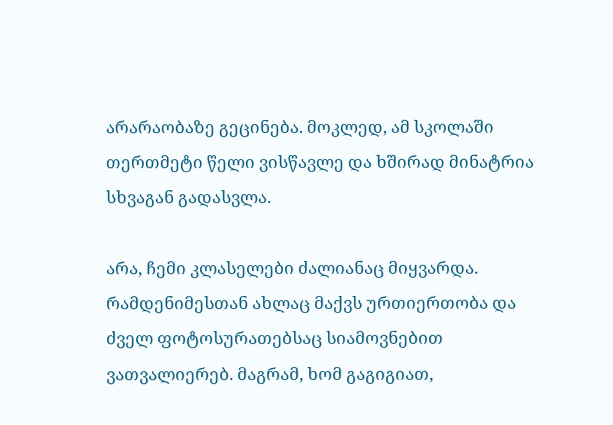არარაობაზე გეცინება. მოკლედ, ამ სკოლაში თერთმეტი წელი ვისწავლე და ხშირად მინატრია სხვაგან გადასვლა.

არა, ჩემი კლასელები ძალიანაც მიყვარდა. რამდენიმესთან ახლაც მაქვს ურთიერთობა და ძველ ფოტოსურათებსაც სიამოვნებით ვათვალიერებ. მაგრამ, ხომ გაგიგიათ,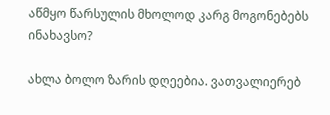აწმყო წარსულის მხოლოდ კარგ მოგონებებს ინახავსო?

ახლა ბოლო ზარის დღეებია. ვათვალიერებ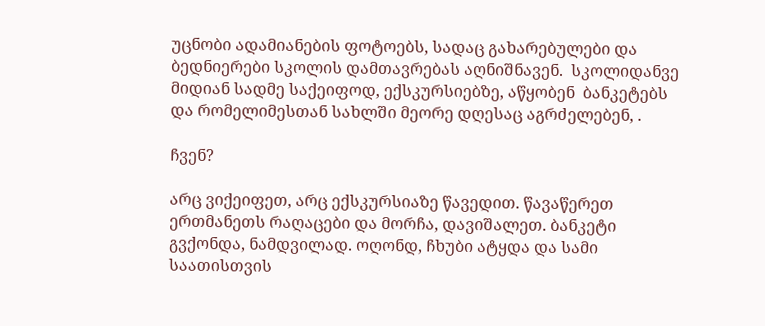უცნობი ადამიანების ფოტოებს, სადაც გახარებულები და ბედნიერები სკოლის დამთავრებას აღნიშნავენ.  სკოლიდანვე მიდიან სადმე საქეიფოდ, ექსკურსიებზე, აწყობენ  ბანკეტებს და რომელიმესთან სახლში მეორე დღესაც აგრძელებენ, .

ჩვენ?

არც ვიქეიფეთ, არც ექსკურსიაზე წავედით. წავაწერეთ ერთმანეთს რაღაცები და მორჩა, დავიშალეთ. ბანკეტი გვქონდა, ნამდვილად. ოღონდ, ჩხუბი ატყდა და სამი საათისთვის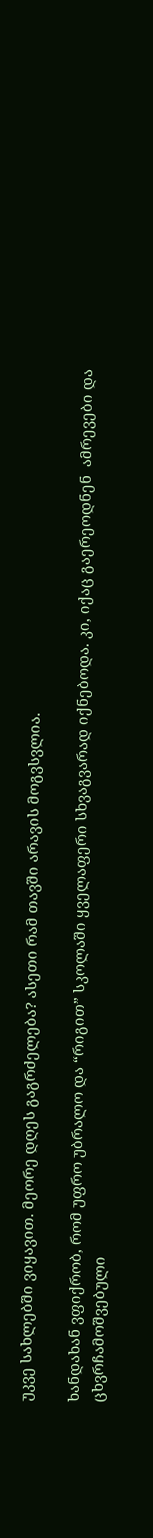უკვე სახლებში ვიყავით. მეორე დღეს გაგრძელება? ასეთი რამ თავში არავის მოგვსვლია.

ხანდახან ვფიქრობ, რომ უფრო უბრალო და “რიგით” სკოლაში ყველაფერი სხვაგვარად იქნებოდა. კი, იქაც გაერეოდნენ  ამრევები და ცხვრჩამოშვებული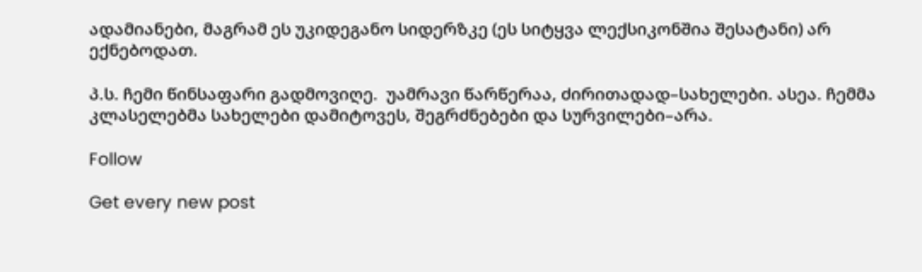ადამიანები, მაგრამ ეს უკიდეგანო სიდერზკე (ეს სიტყვა ლექსიკონშია შესატანი) არ ექნებოდათ.

პ.ს. ჩემი წინსაფარი გადმოვიღე.  უამრავი წარწერაა, ძირითადად–სახელები. ასეა. ჩემმა კლასელებმა სახელები დამიტოვეს, შეგრძნებები და სურვილები–არა.

Follow

Get every new post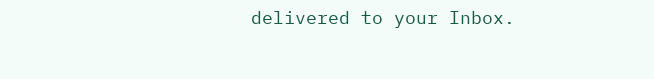delivered to your Inbox.